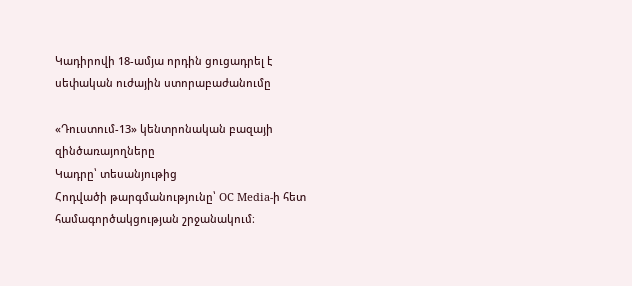Կադիրովի 18-ամյա որդին ցուցադրել է սեփական ուժային ստորաբաժանումը

«Դուստում-13» կենտրոնական բազայի զինծառայողները
Կադրը՝ տեսանյութից
Հոդվածի թարգմանությունը՝ OC Media-ի հետ համագործակցության շրջանակում։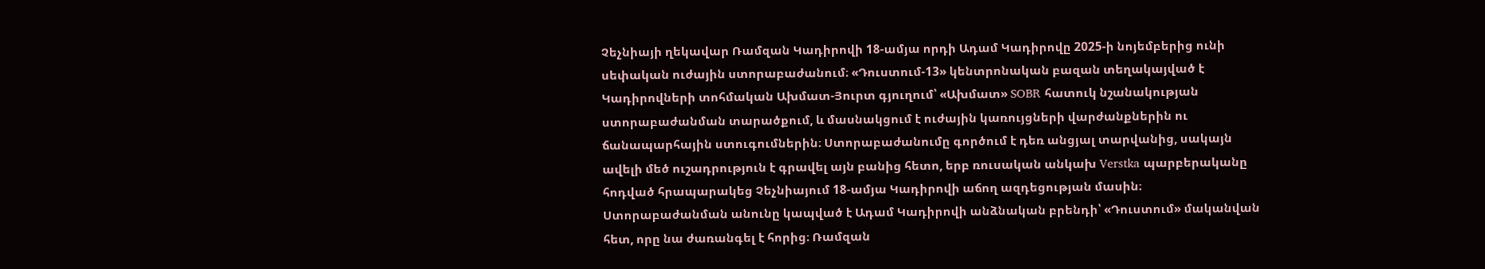Չեչնիայի ղեկավար Ռամզան Կադիրովի 18-ամյա որդի Ադամ Կադիրովը 2025-ի նոյեմբերից ունի սեփական ուժային ստորաբաժանում։ «Դուստում-13» կենտրոնական բազան տեղակայված է Կադիրովների տոհմական Ախմատ-Յուրտ գյուղում՝ «Ախմատ» SOBR հատուկ նշանակության ստորաբաժանման տարածքում, և մասնակցում է ուժային կառույցների վարժանքներին ու ճանապարհային ստուգումներին։ Ստորաբաժանումը գործում է դեռ անցյալ տարվանից, սակայն ավելի մեծ ուշադրություն է գրավել այն բանից հետո, երբ ռուսական անկախ Verstka պարբերականը հոդված հրապարակեց Չեչնիայում 18-ամյա Կադիրովի աճող ազդեցության մասին։
Ստորաբաժանման անունը կապված է Ադամ Կադիրովի անձնական բրենդի՝ «Դուստում» մականվան հետ, որը նա ժառանգել է հորից։ Ռամզան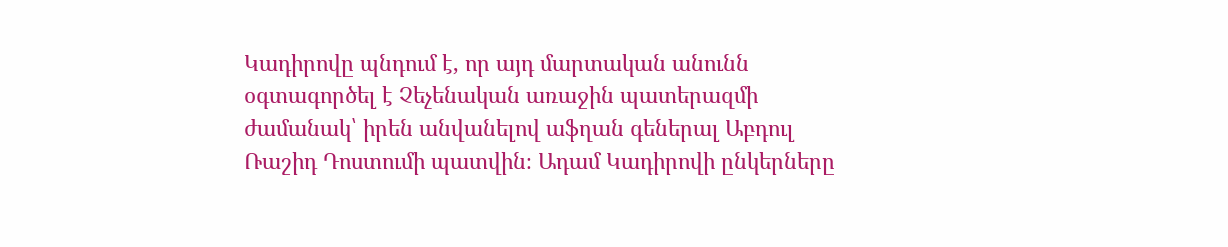Կադիրովը պնդում է, որ այդ մարտական անունն օգտագործել է Չեչենական առաջին պատերազմի ժամանակ՝ իրեն անվանելով աֆղան գեներալ Աբդուլ Ռաշիդ Դոստումի պատվին։ Ադամ Կադիրովի ընկերները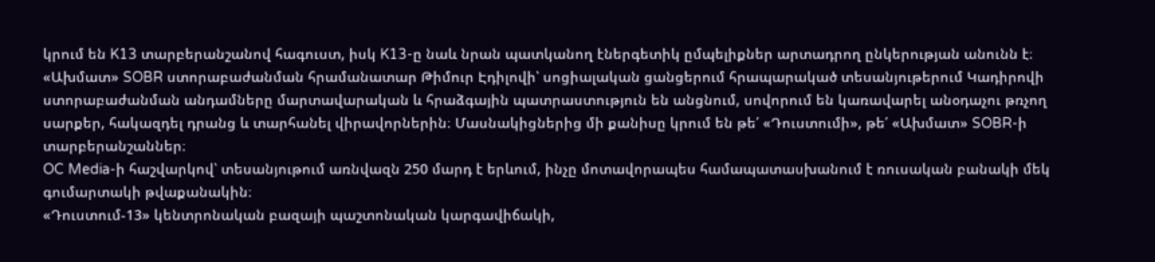կրում են K13 տարբերանշանով հագուստ, իսկ K13-ը նաև նրան պատկանող էներգետիկ ըմպելիքներ արտադրող ընկերության անունն է։
«Ախմատ» SOBR ստորաբաժանման հրամանատար Թիմուր Էդիլովի՝ սոցիալական ցանցերում հրապարակած տեսանյութերում Կադիրովի ստորաբաժանման անդամները մարտավարական և հրաձգային պատրաստություն են անցնում, սովորում են կառավարել անօդաչու թռչող սարքեր, հակազդել դրանց և տարհանել վիրավորներին։ Մասնակիցներից մի քանիսը կրում են թե՛ «Դուստումի», թե՛ «Ախմատ» SOBR-ի տարբերանշաններ։
OC Media-ի հաշվարկով՝ տեսանյութում առնվազն 250 մարդ է երևում, ինչը մոտավորապես համապատասխանում է ռուսական բանակի մեկ գումարտակի թվաքանակին։
«Դուստում-13» կենտրոնական բազայի պաշտոնական կարգավիճակի,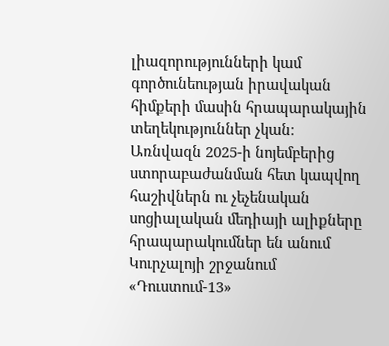լիազորությունների կամ գործունեության իրավական հիմքերի մասին հրապարակային տեղեկություններ չկան։
Առնվազն 2025-ի նոյեմբերից ստորաբաժանման հետ կապվող հաշիվներն ու չեչենական սոցիալական մեդիայի ալիքները հրապարակումներ են անում Կուրչալոյի շրջանում «Դուստում-13»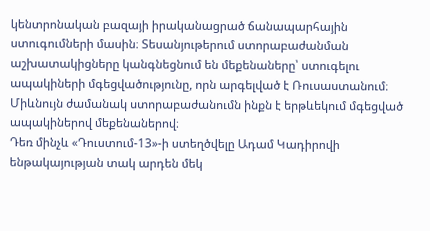կենտրոնական բազայի իրականացրած ճանապարհային ստուգումների մասին։ Տեսանյութերում ստորաբաժանման աշխատակիցները կանգնեցնում են մեքենաները՝ ստուգելու ապակիների մգեցվածությունը, որն արգելված է Ռուսաստանում։ Միևնույն ժամանակ ստորաբաժանումն ինքն է երթևեկում մգեցված ապակիներով մեքենաներով։
Դեռ մինչև «Դուստում-13»-ի ստեղծվելը Ադամ Կադիրովի ենթակայության տակ արդեն մեկ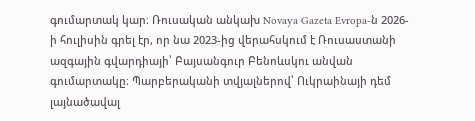գումարտակ կար։ Ռուսական անկախ Novaya Gazeta Evropa-ն 2026-ի հուլիսին գրել էր, որ նա 2023-ից վերահսկում է Ռուսաստանի ազգային գվարդիայի՝ Բայսանգուր Բենոևսկու անվան գումարտակը։ Պարբերականի տվյալներով՝ Ուկրաինայի դեմ լայնածավալ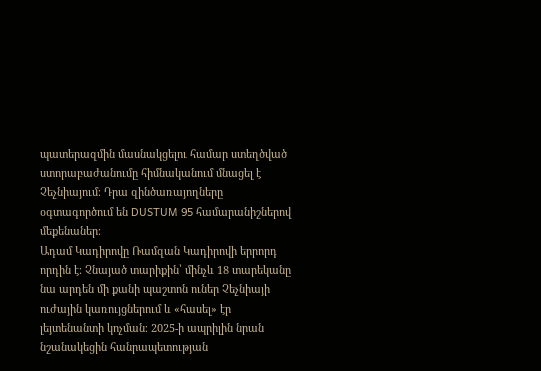պատերազմին մասնակցելու համար ստեղծված ստորաբաժանումը հիմնականում մնացել է Չեչնիայում։ Դրա զինծառայողները օգտագործում են DUSTUM 95 համարանիշներով մեքենաներ։
Ադամ Կադիրովը Ռամզան Կադիրովի երրորդ որդին է։ Չնայած տարիքին՝ մինչև 18 տարեկանը նա արդեն մի քանի պաշտոն ուներ Չեչնիայի ուժային կառույցներում և «հասել» էր լեյտենանտի կոչման։ 2025-ի ապրիլին նրան նշանակեցին հանրապետության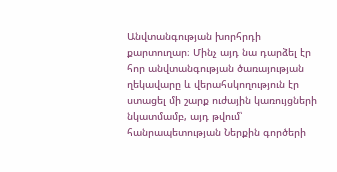Անվտանգության խորհրդի քարտուղար։ Մինչ այդ նա դարձել էր հոր անվտանգության ծառայության ղեկավարը և վերահսկողություն էր ստացել մի շարք ուժային կառույցների նկատմամբ, այդ թվում՝ հանրապետության Ներքին գործերի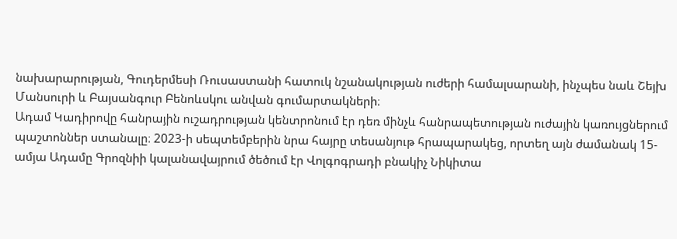նախարարության, Գուդերմեսի Ռուսաստանի հատուկ նշանակության ուժերի համալսարանի, ինչպես նաև Շեյխ Մանսուրի և Բայսանգուր Բենոևսկու անվան գումարտակների։
Ադամ Կադիրովը հանրային ուշադրության կենտրոնում էր դեռ մինչև հանրապետության ուժային կառույցներում պաշտոններ ստանալը։ 2023-ի սեպտեմբերին նրա հայրը տեսանյութ հրապարակեց, որտեղ այն ժամանակ 15-ամյա Ադամը Գրոզնիի կալանավայրում ծեծում էր Վոլգոգրադի բնակիչ Նիկիտա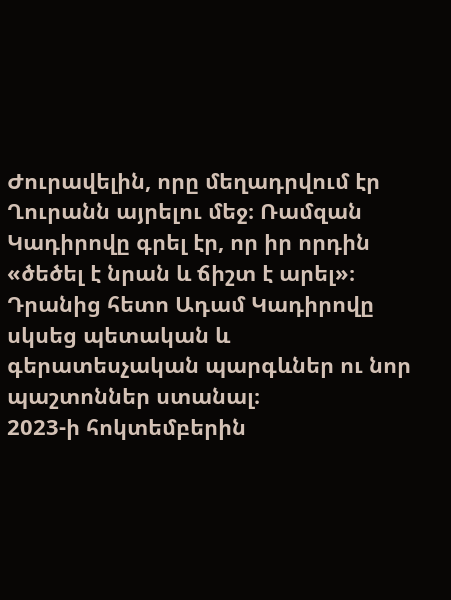Ժուրավելին, որը մեղադրվում էր Ղուրանն այրելու մեջ։ Ռամզան Կադիրովը գրել էր, որ իր որդին «ծեծել է նրան և ճիշտ է արել»։ Դրանից հետո Ադամ Կադիրովը սկսեց պետական և գերատեսչական պարգևներ ու նոր պաշտոններ ստանալ։
2023-ի հոկտեմբերին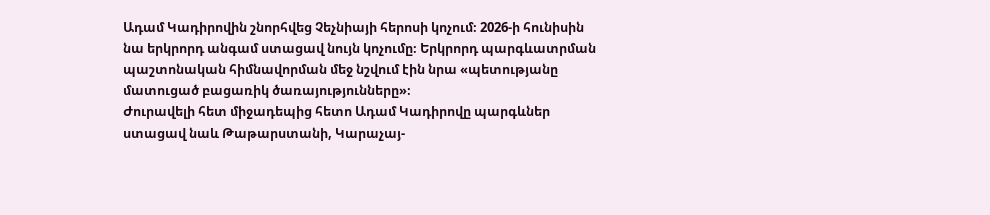Ադամ Կադիրովին շնորհվեց Չեչնիայի հերոսի կոչում։ 2026-ի հունիսին նա երկրորդ անգամ ստացավ նույն կոչումը։ Երկրորդ պարգևատրման պաշտոնական հիմնավորման մեջ նշվում էին նրա «պետությանը մատուցած բացառիկ ծառայությունները»։
Ժուրավելի հետ միջադեպից հետո Ադամ Կադիրովը պարգևներ ստացավ նաև Թաթարստանի, Կարաչայ-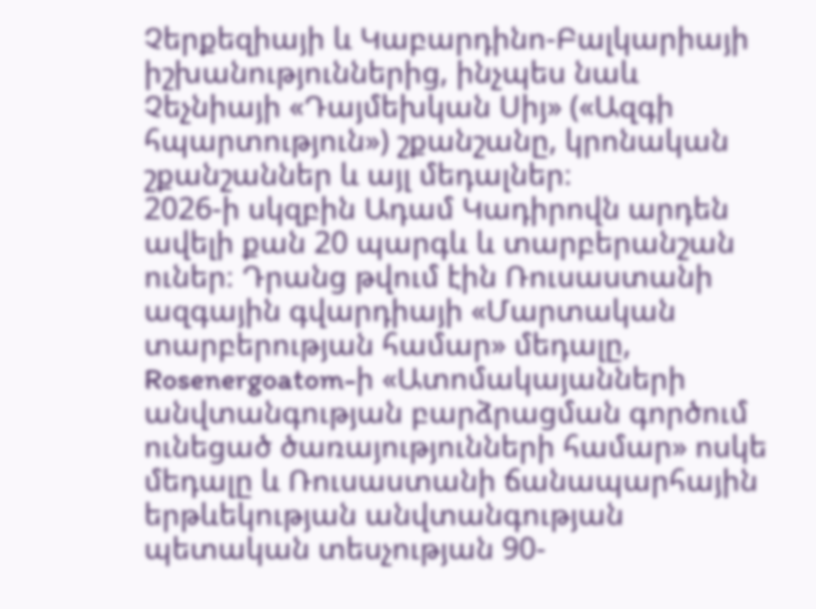Չերքեզիայի և Կաբարդինո-Բալկարիայի իշխանություններից, ինչպես նաև Չեչնիայի «Դայմեխկան Սիյ» («Ազգի հպարտություն») շքանշանը, կրոնական շքանշաններ և այլ մեդալներ։
2026-ի սկզբին Ադամ Կադիրովն արդեն ավելի քան 20 պարգև և տարբերանշան ուներ։ Դրանց թվում էին Ռուսաստանի ազգային գվարդիայի «Մարտական տարբերության համար» մեդալը, Rosenergoatom-ի «Ատոմակայանների անվտանգության բարձրացման գործում ունեցած ծառայությունների համար» ոսկե մեդալը և Ռուսաստանի ճանապարհային երթևեկության անվտանգության պետական տեսչության 90-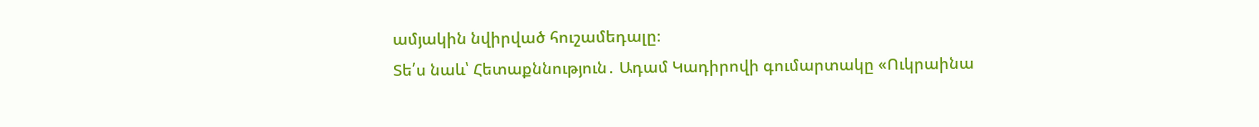ամյակին նվիրված հուշամեդալը։
Տե՛ս նաև՝ Հետաքննություն․ Ադամ Կադիրովի գումարտակը «Ուկրաինա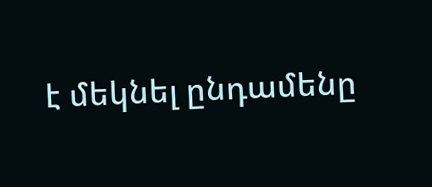է մեկնել ընդամենը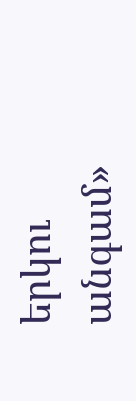երկու անգամ»